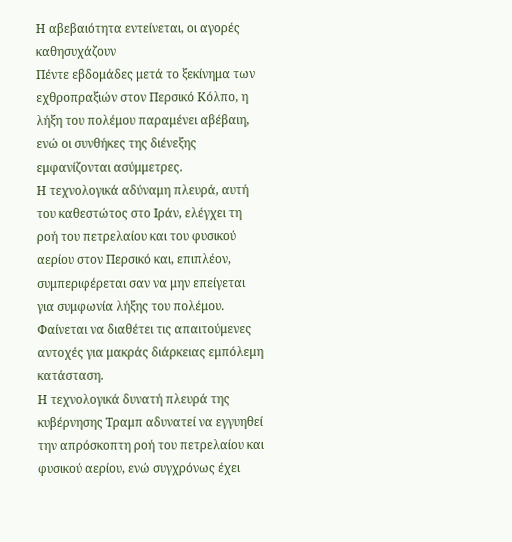Η αβεβαιότητα εντείνεται, οι αγορές καθησυχάζουν
Πέντε εβδομάδες μετά το ξεκίνημα των εχθροπραξιών στον Περσικό Κόλπο, η λήξη του πολέμου παραμένει αβέβαιη, ενώ οι συνθήκες της διένεξης εμφανίζονται ασύμμετρες.
Η τεχνολογικά αδύναμη πλευρά, αυτή του καθεστώτος στο Ιράν, ελέγχει τη ροή του πετρελαίου και του φυσικού αερίου στον Περσικό και, επιπλέον, συμπεριφέρεται σαν να μην επείγεται για συμφωνία λήξης του πολέμου. Φαίνεται να διαθέτει τις απαιτούμενες αντοχές για μακράς διάρκειας εμπόλεμη κατάσταση.
Η τεχνολογικά δυνατή πλευρά της κυβέρνησης Τραμπ αδυνατεί να εγγυηθεί την απρόσκοπτη ροή του πετρελαίου και φυσικού αερίου, ενώ συγχρόνως έχει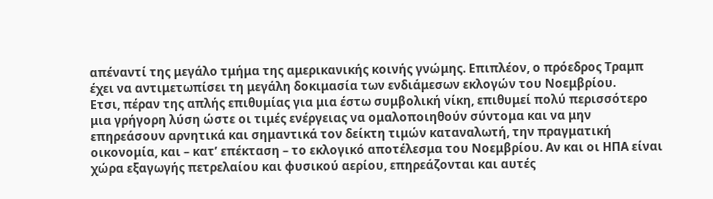απέναντί της μεγάλο τμήμα της αμερικανικής κοινής γνώμης. Επιπλέον, ο πρόεδρος Τραμπ έχει να αντιμετωπίσει τη μεγάλη δοκιμασία των ενδιάμεσων εκλογών του Νοεμβρίου.
Ετσι, πέραν της απλής επιθυμίας για μια έστω συμβολική νίκη, επιθυμεί πολύ περισσότερο μια γρήγορη λύση ώστε οι τιμές ενέργειας να ομαλοποιηθούν σύντομα και να μην επηρεάσουν αρνητικά και σημαντικά τον δείκτη τιμών καταναλωτή, την πραγματική οικονομία, και – κατ’ επέκταση – το εκλογικό αποτέλεσμα του Νοεμβρίου. Αν και οι ΗΠΑ είναι χώρα εξαγωγής πετρελαίου και φυσικού αερίου, επηρεάζονται και αυτές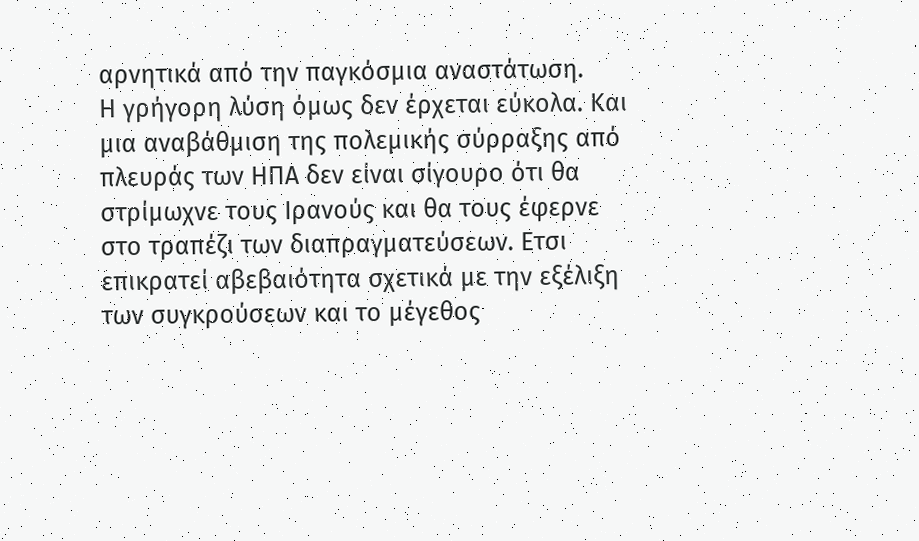αρνητικά από την παγκόσμια αναστάτωση.
Η γρήγορη λύση όμως δεν έρχεται εύκολα. Και μια αναβάθμιση της πολεμικής σύρραξης από πλευράς των ΗΠΑ δεν είναι σίγουρο ότι θα στρίμωχνε τους Ιρανούς και θα τους έφερνε στο τραπέζι των διαπραγματεύσεων. Ετσι επικρατεί αβεβαιότητα σχετικά με την εξέλιξη των συγκρούσεων και το μέγεθος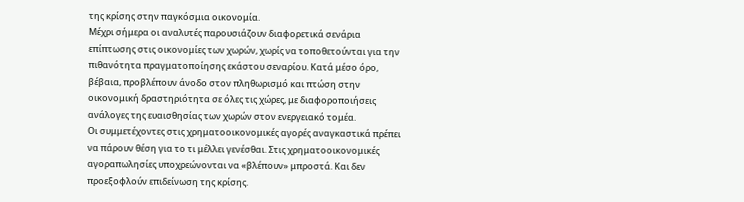της κρίσης στην παγκόσμια οικονομία.
Μέχρι σήμερα οι αναλυτές παρουσιάζουν διαφορετικά σενάρια επίπτωσης στις οικονομίες των χωρών, χωρίς να τοποθετούνται για την πιθανότητα πραγματοποίησης εκάστου σεναρίου. Κατά μέσο όρο, βέβαια, προβλέπουν άνοδο στον πληθωρισμό και πτώση στην οικονομική δραστηριότητα σε όλες τις χώρες, με διαφοροποιήσεις ανάλογες της ευαισθησίας των χωρών στον ενεργειακό τομέα.
Οι συμμετέχοντες στις χρηματοοικονομικές αγορές αναγκαστικά πρέπει να πάρουν θέση για το τι μέλλει γενέσθαι. Στις χρηματοοικονομικές αγοραπωλησίες υποχρεώνονται να «βλέπουν» μπροστά. Και δεν προεξοφλούν επιδείνωση της κρίσης.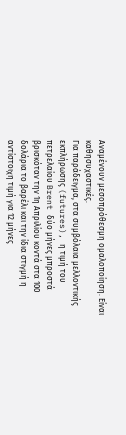Αναμένουν μεσοπρόθεσμη ομαλοποίηση. Είναι καθησυχαστικές.
Για παράδειγμα, στα συμβόλαια μελλοντικής εκπλήρωσης (futures), η τιμή του πετρελαίου Brent δύο μήνες μπροστά βρισκόταν την 1η Απριλίου κοντά στα 100 δολάρια το βαρέλι και την ίδια στιγμή η αντίστοιχη τιμή για 12 μήνες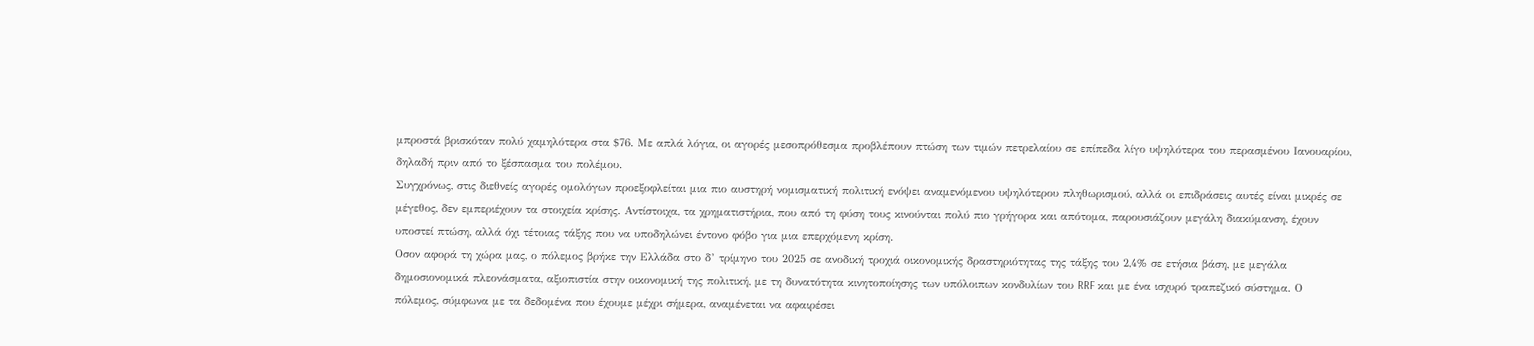μπροστά βρισκόταν πολύ χαμηλότερα στα $76. Με απλά λόγια, οι αγορές μεσοπρόθεσμα προβλέπουν πτώση των τιμών πετρελαίου σε επίπεδα λίγο υψηλότερα του περασμένου Ιανουαρίου, δηλαδή πριν από το ξέσπασμα του πολέμου.
Συγχρόνως, στις διεθνείς αγορές ομολόγων προεξοφλείται μια πιο αυστηρή νομισματική πολιτική ενόψει αναμενόμενου υψηλότερου πληθωρισμού, αλλά οι επιδράσεις αυτές είναι μικρές σε μέγεθος, δεν εμπεριέχουν τα στοιχεία κρίσης. Αντίστοιχα, τα χρηματιστήρια, που από τη φύση τους κινούνται πολύ πιο γρήγορα και απότομα, παρουσιάζουν μεγάλη διακύμανση, έχουν υποστεί πτώση, αλλά όχι τέτοιας τάξης που να υποδηλώνει έντονο φόβο για μια επερχόμενη κρίση.
Οσον αφορά τη χώρα μας, ο πόλεμος βρήκε την Ελλάδα στο δ’ τρίμηνο του 2025 σε ανοδική τροχιά οικονομικής δραστηριότητας της τάξης του 2,4% σε ετήσια βάση, με μεγάλα δημοσιονομικά πλεονάσματα, αξιοπιστία στην οικονομική της πολιτική, με τη δυνατότητα κινητοποίησης των υπόλοιπων κονδυλίων του RRF και με ένα ισχυρό τραπεζικό σύστημα. Ο πόλεμος, σύμφωνα με τα δεδομένα που έχουμε μέχρι σήμερα, αναμένεται να αφαιρέσει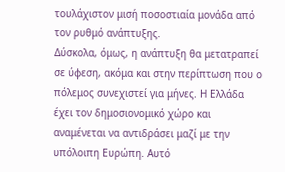τουλάχιστον μισή ποσοστιαία μονάδα από τον ρυθμό ανάπτυξης.
Δύσκολα, όμως, η ανάπτυξη θα μετατραπεί σε ύφεση, ακόμα και στην περίπτωση που ο πόλεμος συνεχιστεί για μήνες. Η Ελλάδα έχει τον δημοσιονομικό χώρο και αναμένεται να αντιδράσει μαζί με την υπόλοιπη Ευρώπη. Αυτό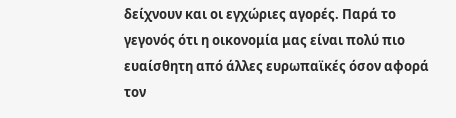δείχνουν και οι εγχώριες αγορές. Παρά το γεγονός ότι η οικονομία μας είναι πολύ πιο ευαίσθητη από άλλες ευρωπαϊκές όσον αφορά τον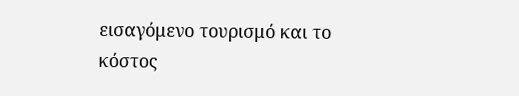εισαγόμενο τουρισμό και το κόστος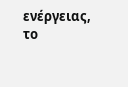ενέργειας, το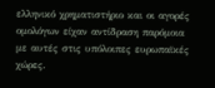ελληνικό χρηματιστήριο και οι αγορές ομολόγων είχαν αντίδραση παρόμοια με αυτές στις υπόλοιπες ευρωπαϊκές χώρες.